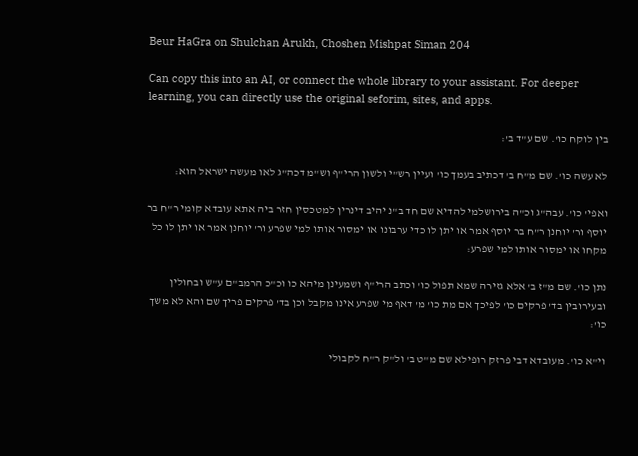Beur HaGra on Shulchan Arukh, Choshen Mishpat Siman 204

Can copy this into an AI, or connect the whole library to your assistant. For deeper learning, you can directly use the original seforim, sites, and apps.

בין לוקח כו'. שם ע"ד ב':

לא עשה כו'. שם מ"ח ב' דכתיב בעמך כו' ועיין רש"י ולשון הרי"ף וש"מ דכה"ג לאו מעשה ישראל הוא:

ואפי' כו'. עבה"ג וכ"ה בירושלמי להדיא שם חד ב"נ יהיב דינרין למטכסין חזר ביה אתא עובדא קומי ר"ח בר יוסף ור' יוחנן ר"ח בר יוסף אמר או יתן לו כדי ערבונו או ימסור אותו למי שפרע ור' יוחנן אמר או יתן לו כל מקחו או ימסור אותו למי שפרע:

נתן כו'. שם מ"ז ב' אלא גזירה שמא תפול כו' וכתב הרי"ף ושמעינן מיהא כו וכ"כ הרמב"ם ע"ש ובחולין ובעירובין בד' פרקים כו' לפיכך אם מת כו' מ' דאף מי שפרע אינו מקבל וכן בד' פרקים פריך שם והא לא משך כו':

וי"א כו'. מעובדא דבי פרזק רופילא שם מ"ט ב' ול"ק ר"ח לקבולי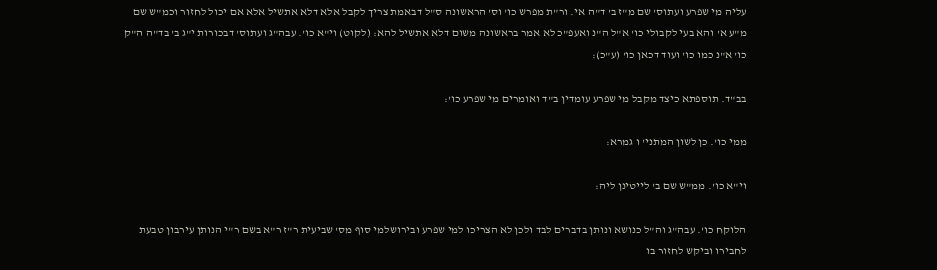עליה מי שפרע ועתוס' שם מ"ז ב' ד"ה אי. ור"ת מפרש כו' וס' הראשונה ס"ל דבאמת צריך לקבל אלא דלא אתשיל אלא אם יכול לחזור וכמ"ש שם מ"ע א' והא בעי לקבולי כו' א"ל ה"נ ואעפ"כ לא אמר בראשונה משום דלא אתשיל להא: (לקוט) וי"א כו'. עבה"ג ועתוס' דבכורות י"ג ב' בד"ה ה"ק כו' א"נ כמו כו' ועוד דכאן כו' (ע"כ):

בב"ד. תוספתא כיצד מקבל מי שפרע עומדין ב"ד ואומרים מי שפרע כו':

ממי כו'. כן לשון המתני' ו גמרא:

וי"א כו'. ממ"ש שם ב' לייטינן ליה:

הלוקח כו'. עבה"ג וה"ל כנושא ונותן בדברים לבד ולכן לא הצריכו למי שפרע ובירושלמי סוף מס' שביעית ר"ז ר"א בשם ר"י הנותן עירבון טבעת לחבירו וביקש לחזור בו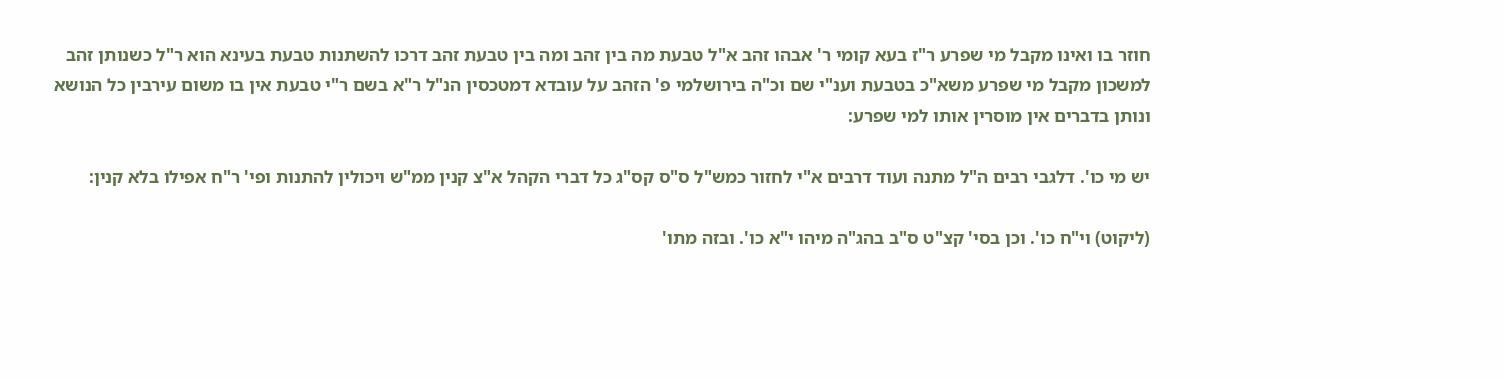חוזר בו ואינו מקבל מי שפרע ר"ז בעא קומי ר' אבהו זהב א"ל טבעת מה בין זהב ומה בין טבעת זהב דרכו להשתנות טבעת בעינא הוא ר"ל כשנותן זהב למשכון מקבל מי שפרע משא"כ בטבעת וענ"י שם וכ"ה בירושלמי פ' הזהב על עובדא דמטכסין הנ"ל ר"א בשם ר"י טבעת אין בו משום עירבין כל הנושא ונותן בדברים אין מוסרין אותו למי שפרע:

יש מי כו'. דלגבי רבים ה"ל מתנה ועוד דרבים א"י לחזור כמש"ל ס"ס קס"ג כל דברי הקהל א"צ קנין ממ"ש ויכולין להתנות ופי' ר"ח אפילו בלא קנין:

(ליקוט) וי"ח כו'. וכן בסי' קצ"ט ס"ב בהג"ה מיהו י"א כו'. ובזה מתו'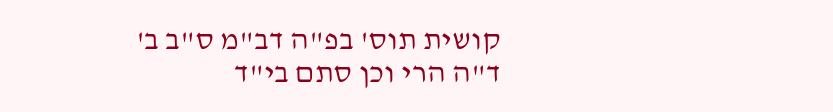קושית תוס' בפ"ה דב"מ ס"ב ב' ד"ה הרי וכן סתם בי"ד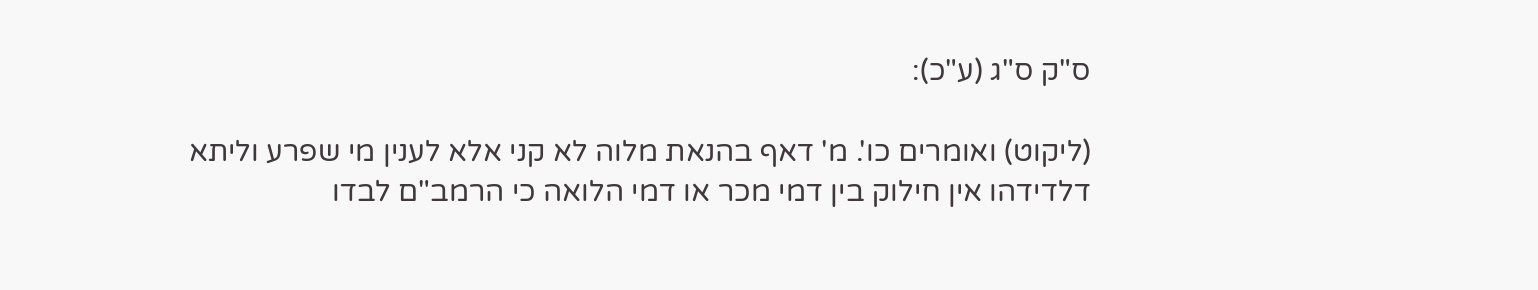ס"ק ס"ג (ע"כ):

(ליקוט) ואומרים כו'. מ' דאף בהנאת מלוה לא קני אלא לענין מי שפרע וליתא דלדידהו אין חילוק בין דמי מכר או דמי הלואה כי הרמב"ם לבדו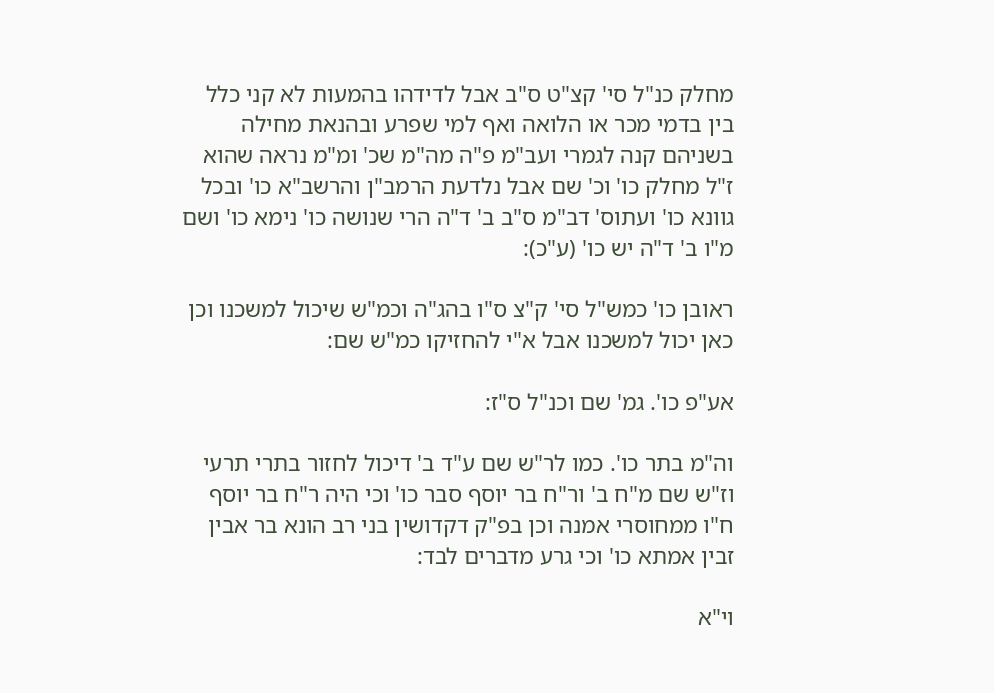מחלק כנ"ל סי' קצ"ט ס"ב אבל לדידהו בהמעות לא קני כלל בין בדמי מכר או הלואה ואף למי שפרע ובהנאת מחילה בשניהם קנה לגמרי ועב"מ פ"ה מה"מ שכ' ומ"מ נראה שהוא ז"ל מחלק כו' וכ' שם אבל נלדעת הרמב"ן והרשב"א כו' ובכל גוונא כו' ועתוס' דב"מ ס"ב ב' ד"ה הרי שנושה כו' נימא כו' ושם מ"ו ב' ד"ה יש כו' (ע"כ):

ראובן כו' כמש"ל סי' ק"צ ס"ו בהג"ה וכמ"ש שיכול למשכנו וכן כאן יכול למשכנו אבל א"י להחזיקו כמ"ש שם:

אע"פ כו'. גמ' שם וכנ"ל ס"ז:

וה"מ בתר כו'. כמו לר"ש שם ע"ד ב' דיכול לחזור בתרי תרעי וז"ש שם מ"ח ב' ור"ח בר יוסף סבר כו' וכי היה ר"ח בר יוסף ח"ו ממחוסרי אמנה וכן בפ"ק דקדושין בני רב הונא בר אבין זבין אמתא כו' וכי גרע מדברים לבד:

וי"א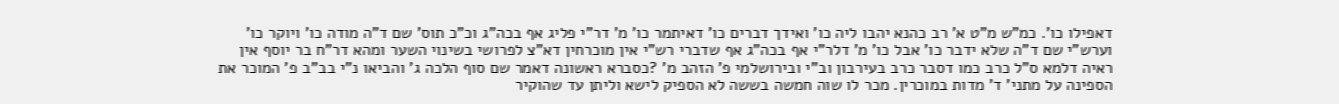דאפילו כו'. כמ"ש מ"ט א' רב כהנא יהבו ליה כו' ואידך דברים כו' דאיתמר כו' מ' דר"י פליג אף בכה"ג וכ"כ תוס' שם ד"ה מודה כו' ויוקר כו' וערש"י שם ד"ה שלא ידבר כו' אבל כו' מ' דלר"י אף בכה"ג אף שדברי רש"י אין מוכרחין דא"צ לפרושי בשינוי השער ומהא דר"ח בר יוסף אין ראיה דלמא ס"ל כרב כמו דסבר כרב בעירבון וב"י ובירושלמי פ' הזהב מ' ?כסברא ראשונה דאמר שם סוף הלכה ג' והביאו נ"י בב"ב פ' המוכר את הספינה על מתני' ד' מדות במוכרין. מכר לו שוה חמשה בששה לא הספיק לישא וליתן עד שהוקיר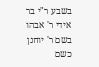בשבע ר"י בר אידי ר' אבהו בשם ר' יוחנן כשם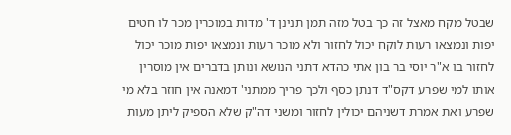שבטל מקח מאצל זה כך בטל מזה תמן תנינן ד' מדות במוכרין מכר לו חטים יפות ונמצאו רעות לוקח יכול לחזור ולא מוכר רעות ונמצאו יפות מוכר יכול לחזור בו א"ר יוסי בר בון אתי כהדא דתני הנושא ונותן בדברים אין מוסרין אותו למי שפרע דקס"ד דנתן כסף ולכך פריך ממתני' דמאנה אין חוזר בלא מי שפרע ואת אמרת דשניהם יכולין לחזור ומשני דה"ק שלא הספיק ליתן מעות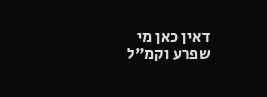דאין כאן מי שפרע וקמ"ל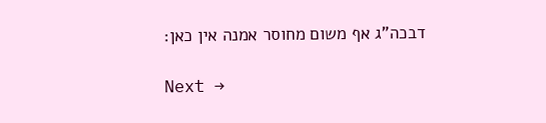דבכה"ג אף משום מחוסר אמנה אין כאן:

Next →